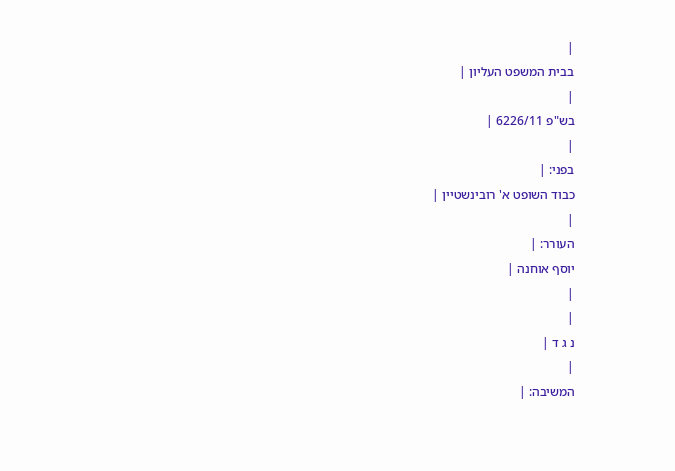|
בבית המשפט העליון |
|
בש"פ 6226/11 |
|
בפני: |
כבוד השופט א' רובינשטיין |
|
העורר: |
יוסף אוחנה |
|
|
נ ג ד |
|
המשיבה: |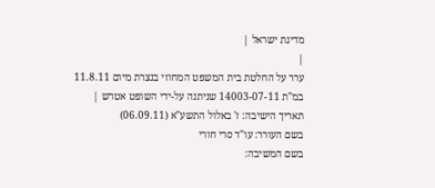מדינת ישראל |
|
ערר על החלטת בית המשפט המחוזי בנצרת מיום 11.8.11 במ"ת 14003-07-11 שניתנה על-ידי השופט אטרש |
תאריך הישיבה: ז' באלול התשע"א (06.09.11)
בשם העורר: עו"ד סרי חורי
בשם המשיבה: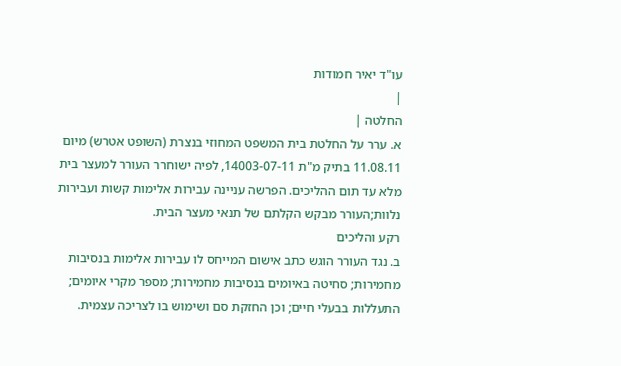עו"ד יאיר חמודות
|
החלטה |
א. ערר על החלטת בית המשפט המחוזי בנצרת (השופט אטרש) מיום 11.08.11 בתיק מ"ת 14003-07-11, לפיה ישוחרר העורר למעצר בית מלא עד תום ההליכים. הפרשה עניינה עבירות אלימות קשות ועבירות נלוות;העורר מבקש הקלתם של תנאי מעצר הבית.
רקע והליכים
ב. נגד העורר הוגש כתב אישום המייחס לו עבירות אלימות בנסיבות מחמירות; סחיטה באיומים בנסיבות מחמירות; מספר מקרי איומים; התעללות בבעלי חיים; וכן החזקת סם ושימוש בו לצריכה עצמית.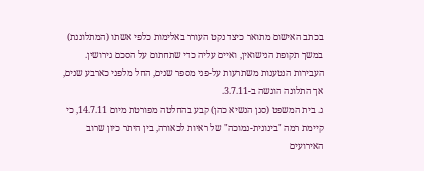בכתב האישום מתואר כיצד נקט העורר באלימות כלפי אשתו (המתלוננת) במשך תקופת הנישואין, ואיים עליה כדי שתחתום על הסכם גירושין. העבירות הנטענות משתרעות על-פני מספר שנים, החל מלפני כארבע שנים, אך התלונה הוגשה ב-3.7.11.
ג. בית המשפט (סגן הנשיא כהן) קבע בהחלטה מפורטת מיום 14.7.11, כי קיימת רמה "בינונית-נמוכה" של ראיות לכאורה, בין היתר כיון שרוב האירועים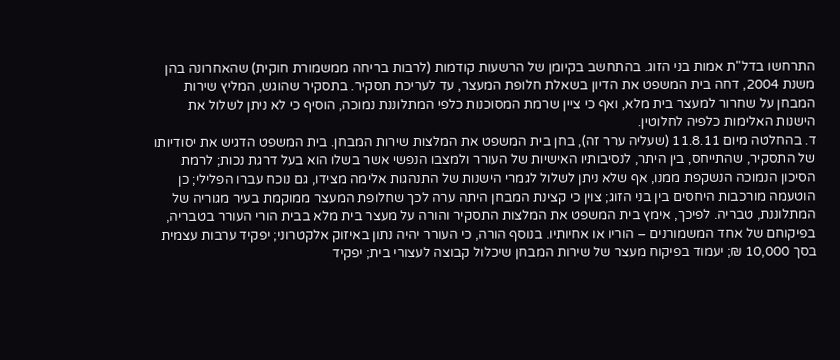התרחשו בדל"ת אמות בני הזוג. בהתחשב בקיומן של הרשעות קודמות (לרבות בריחה ממשמורת חוקית) שהאחרונה בהן משנת 2004, דחה בית המשפט את הדיון בשאלת חלופת המעצר, עד לעריכת תסקיר. בתסקיר שהוגש, המליץ שירות המבחן על שחרור למעצר בית מלא, ואף כי ציין שרמת המסוכנות כלפי המתלוננת נמוכה, הוסיף כי לא ניתן לשלול את הישנות האלימות כלפיה לחלוטין.
ד. בהחלטה מיום 11.8.11 (שעליה ערר זה), בחן בית המשפט את המלצות שירות המבחן. בית המשפט הדגיש את יסודיותו של התסקיר, שהתייחס, בין היתר, לנסיבותיו האישיות של העורר ולמצבו הנפשי אשר בשלו הוא בעל דרגת נכות; לרמת הסיכון הנמוכה הנשקפת ממנו, אף שלא ניתן לשלול לגמרי הישנות של התנהגות אלימה מצידו, גם נוכח עברו הפלילי; כן הוטעמה מורכבות היחסים בין בני הזוג; צוין כי קצינת המבחן היתה ערה לכך שחלופת המעצר ממוקמת בעיר מגוריה של המתלוננת, טבריה. לפיכך, אימץ בית המשפט את המלצות התסקיר והורה על מעצר בית מלא בבית הורי העורר בטבריה, בפיקוחם של אחד המשמורנים – הוריו או אחיותיו. בנוסף הורה, כי העורר יהיה נתון באיזוק אלקטרוני; יפקיד ערבות עצמית בסך 10,000 ₪; יעמוד בפיקוח מעצר של שירות המבחן שיכלול קבוצה לעצורי בית; יפקיד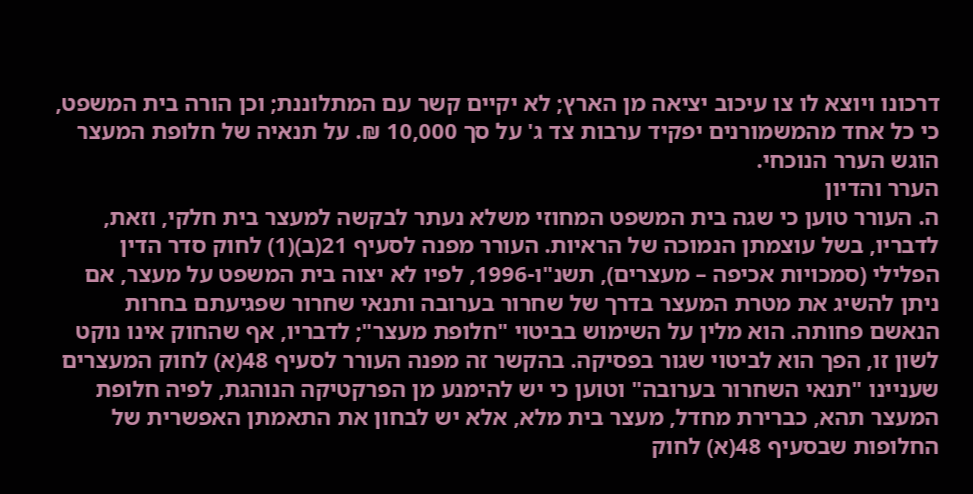דרכונו ויוצא לו צו עיכוב יציאה מן הארץ; לא יקיים קשר עם המתלוננת; וכן הורה בית המשפט, כי כל אחד מהמשמורנים יפקיד ערבות צד ג' על סך 10,000 ₪. על תנאיה של חלופת המעצר הוגש הערר הנוכחי.
הערר והדיון
ה. העורר טוען כי שגה בית המשפט המחוזי משלא נעתר לבקשה למעצר בית חלקי, וזאת, לדבריו, בשל עוצמתן הנמוכה של הראיות. העורר מפנה לסעיף 21(ב)(1) לחוק סדר הדין הפלילי (סמכויות אכיפה – מעצרים), תשנ"ו-1996, לפיו לא יצוה בית המשפט על מעצר, אם ניתן להשיג את מטרת המעצר בדרך של שחרור בערובה ותנאי שחרור שפגיעתם בחרות הנאשם פחותה. הוא מלין על השימוש בביטוי "חלופת מעצר"; לדבריו, אף שהחוק אינו נוקט לשון זו, הפך הוא לביטוי שגור בפסיקה. בהקשר זה מפנה העורר לסעיף 48(א) לחוק המעצרים שעניינו "תנאי השחרור בערובה" וטוען כי יש להימנע מן הפרקטיקה הנוהגת, לפיה חלופת המעצר תהא, כברירת מחדל, מעצר בית מלא, אלא יש לבחון את התאמתן האפשרית של החלופות שבסעיף 48(א) לחוק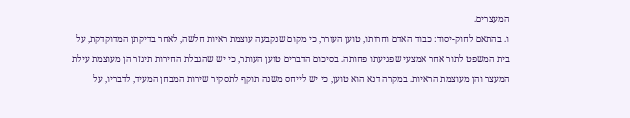המעצרים.
ו. בהתאם לחוק-יסוד: כבוד האדם וחרותו, טוען העורר, כי מקום שנקבעה עוצמת ראיות חלשה, לאחר בדיקתן המדוקדקת, על בית המשפט לתור אחר אמצעי שפגיעתו פחותה. בסיכום הדברים טוען העותר, כי יש שהגבלת החירות תיגזר הן מעוצמת עילת המעצר והן מעוצמת הראיות. במקרה דנא הוא טוען, כי יש לייחס משנה תוקף לתסקיר שירות המבחן המעיד, לדבריו, על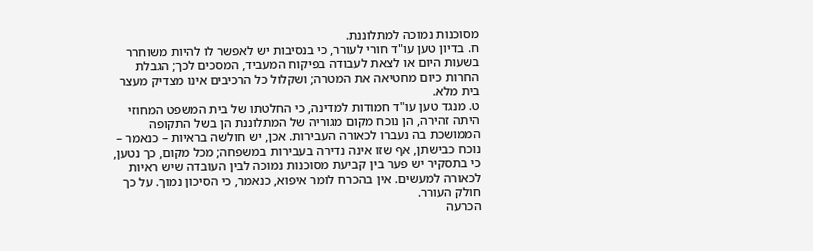מסוכנות נמוכה למתלוננת.
ח. בדיון טען עו"ד חורי לעורר, כי בנסיבות יש לאפשר לו להיות משוחרר בשעות היום או לצאת לעבודה בפיקוח המעביד, המסכים לכך; הגבלת החרות כיום מחטיאה את המטרה; ושקלול כל הרכיבים אינו מצדיק מעצר בית מלא.
ט. מנגד טען עו"ד חמודות למדינה, כי החלטתו של בית המשפט המחוזי היתה זהירה, הן נוכח מקום מגוריה של המתלוננת הן בשל התקופה הממושכת בה נעברו לכאורה העבירות. אכן, יש חולשה בראיות – כנאמר – נוכח כבישתן, אף שזו אינה נדירה בעבירות במשפחה; מכל מקום, כך נטען, כי בתסקיר יש פער בין קביעת מסוכנות נמוכה לבין העובדה שיש ראיות לכאורה למעשים. אין בהכרח לומר איפוא, כנאמר, כי הסיכון נמוך. על כך חולק העורר.
הכרעה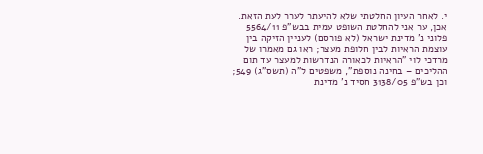י. לאחר העיון החלטתי שלא להיעתר לערר לעת הזאת. אכן, ער אני להחלטת השופט עמית בבש"פ 5564/11 פלוני נ' מדינת ישראל (לא פורסם) לעניין הזיקה בין עוצמת הראיות לבין חלופת מעצר; ראו גם מאמרו של מרדכי לוי "הראיות לכאורה הנדרשות למעצר עד תום ההליכים – בחינה נוספת", משפטים ל"ה (תשס"ג) 549; וכן בש"פ 3138/05 חסיד נ' מדינת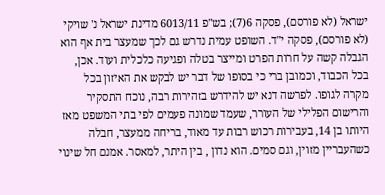ישראל (לא פורסם), פסקה 6(7); בש"פ 6013/11 מדינת ישראל נ' שויקי (לא פורסם), פסקה י"ד. השופט עמית נדרש גם לכך שמעצר בית אף הוא הגבלה קשה על חרות הפרט ומייצר בטלה ופגיעה כלכלית ועוד. אכן, בכל הכבוד, וכמובן ברי כי בסופו של דבר יש לבקש את האיזון בכל מקרה לגופו. לפרשה דנא יש להידרש בזהירות רבה, נוכח התסקיר והרישום הפלילי של העורר, שעמד שמונה פעמים לפי בתי המשפט מאז היותו בן 14, בעבירות רכוש רבות עד מאוד, בריחה ממעצר, חבלה כשהעבריין מזוין, וגם סמים. הוא נדון , בין היתר, למאסר. אמנם חל שינוי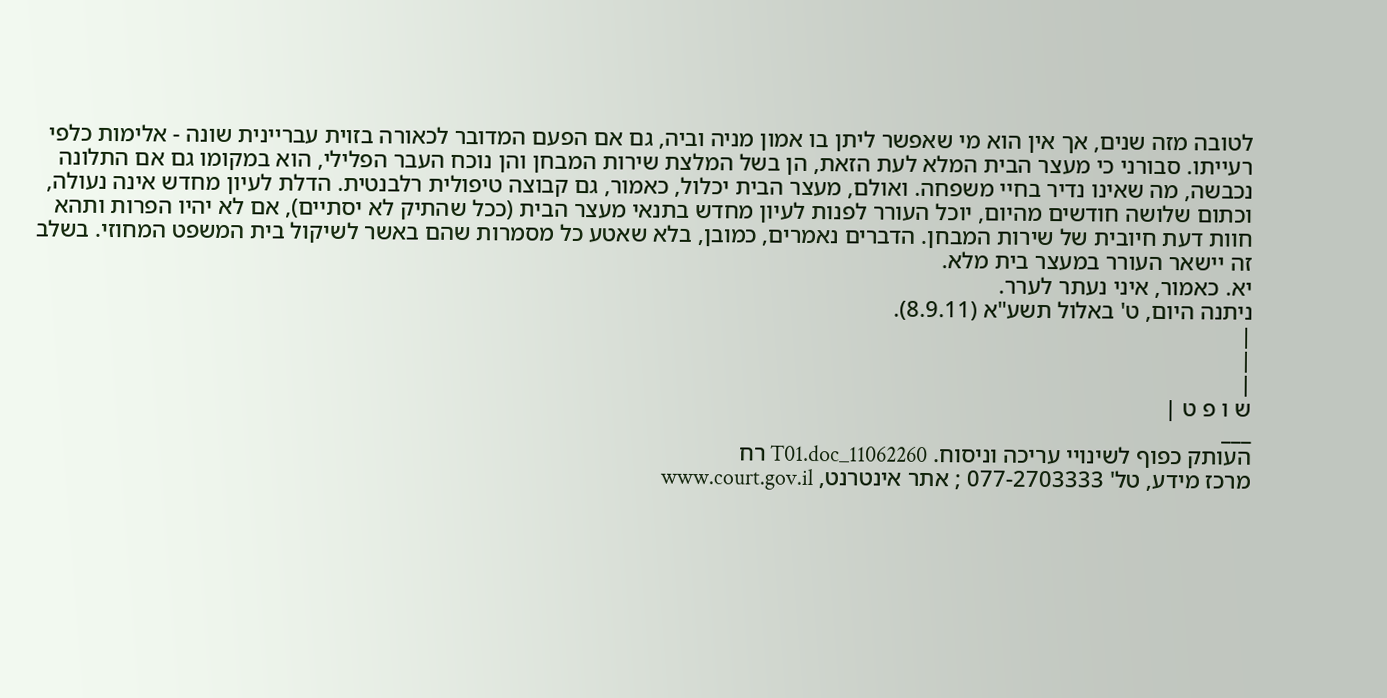לטובה מזה שנים, אך אין הוא מי שאפשר ליתן בו אמון מניה וביה, גם אם הפעם המדובר לכאורה בזוית עבריינית שונה - אלימות כלפי רעייתו. סבורני כי מעצר הבית המלא לעת הזאת, הן בשל המלצת שירות המבחן והן נוכח העבר הפלילי, הוא במקומו גם אם התלונה נכבשה, מה שאינו נדיר בחיי משפחה. ואולם, מעצר הבית יכלול, כאמור, גם קבוצה טיפולית רלבנטית. הדלת לעיון מחדש אינה נעולה, וכתום שלושה חודשים מהיום, יוכל העורר לפנות לעיון מחדש בתנאי מעצר הבית (ככל שהתיק לא יסתיים), אם לא יהיו הפרות ותהא חוות דעת חיובית של שירות המבחן. הדברים נאמרים, כמובן, בלא שאטע כל מסמרות שהם באשר לשיקול בית המשפט המחוזי. בשלב זה יישאר העורר במעצר בית מלא.
יא. כאמור, איני נעתר לערר.
ניתנה היום, ט' באלול תשע"א (8.9.11).
|
|
|
ש ו פ ט |
___
העותק כפוף לשינויי עריכה וניסוח. 11062260_T01.doc רח
מרכז מידע, טל' 077-2703333 ; אתר אינטרנט, www.court.gov.il